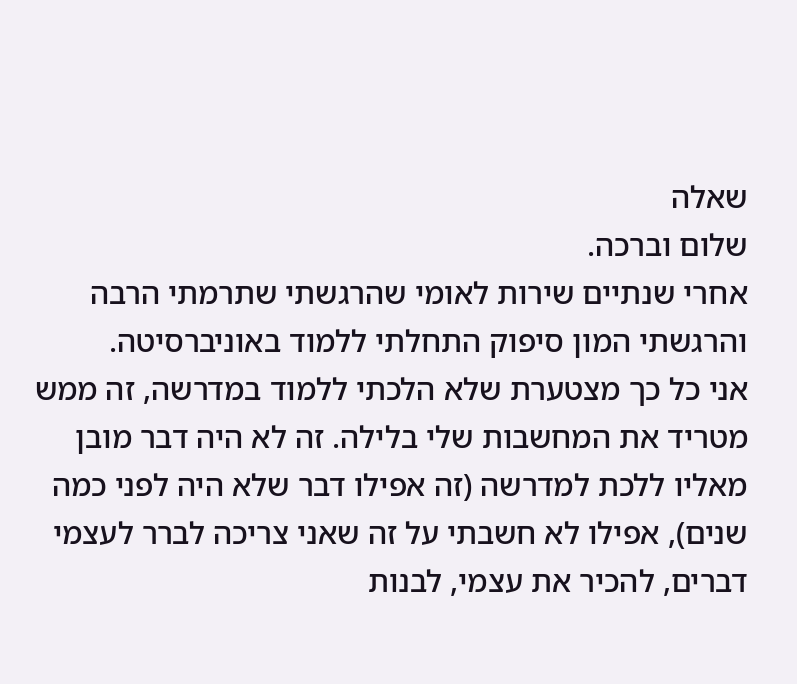שאלה
שלום וברכה.
אחרי שנתיים שירות לאומי שהרגשתי שתרמתי הרבה והרגשתי המון סיפוק התחלתי ללמוד באוניברסיטה.
אני כל כך מצטערת שלא הלכתי ללמוד במדרשה, זה ממש מטריד את המחשבות שלי בלילה. זה לא היה דבר מובן מאליו ללכת למדרשה (זה אפילו דבר שלא היה לפני כמה שנים), אפילו לא חשבתי על זה שאני צריכה לברר לעצמי דברים, להכיר את עצמי, לבנות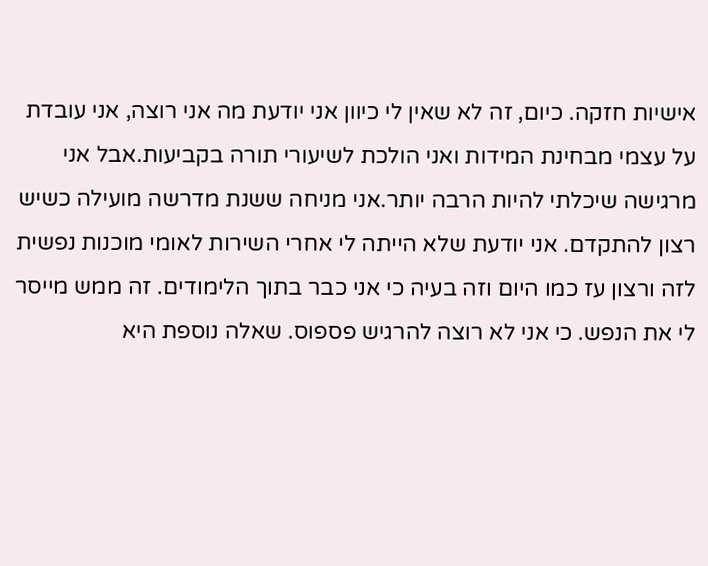אישיות חזקה. כיום, זה לא שאין לי כיוון אני יודעת מה אני רוצה, אני עובדת על עצמי מבחינת המידות ואני הולכת לשיעורי תורה בקביעות.אבל אני מרגישה שיכלתי להיות הרבה יותר.אני מניחה ששנת מדרשה מועילה כשיש רצון להתקדם. אני יודעת שלא הייתה לי אחרי השירות לאומי מוכנות נפשית לזה ורצון עז כמו היום וזה בעיה כי אני כבר בתוך הלימודים. זה ממש מייסר לי את הנפש. כי אני לא רוצה להרגיש פספוס. שאלה נוספת היא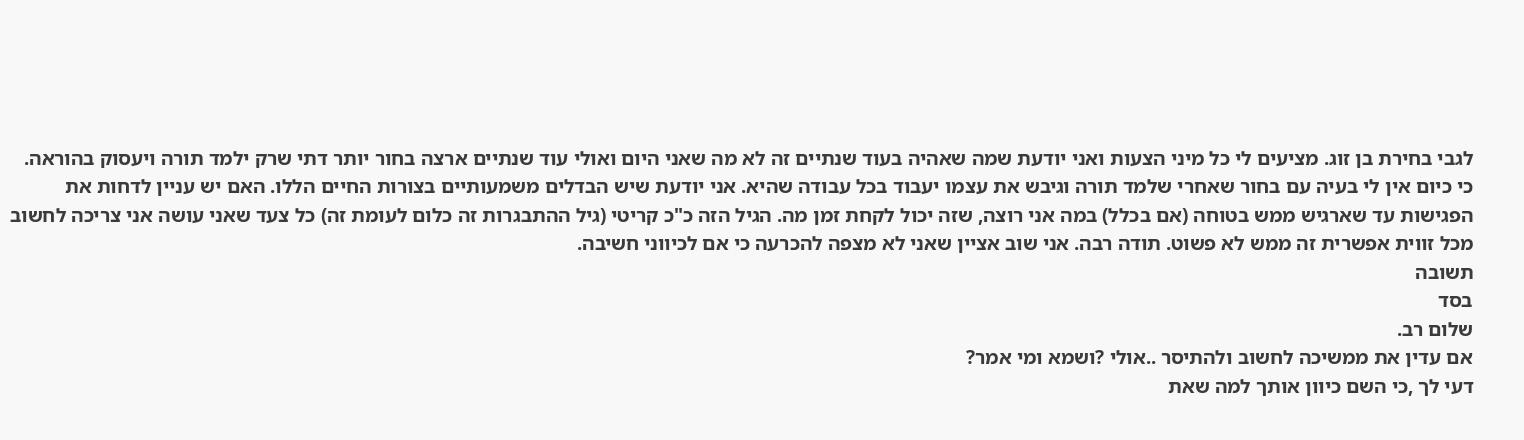לגבי בחירת בן זוג. מציעים לי כל מיני הצעות ואני יודעת שמה שאהיה בעוד שנתיים זה לא מה שאני היום ואולי עוד שנתיים ארצה בחור יותר דתי שרק ילמד תורה ויעסוק בהוראה. כי כיום אין לי בעיה עם בחור שאחרי שלמד תורה וגיבש את עצמו יעבוד בכל עבודה שהיא. אני יודעת שיש הבדלים משמעותיים בצורות החיים הללו. האם יש עניין לדחות את הפגישות עד שארגיש ממש בטוחה (אם בכלל) במה אני רוצה, שזה יכול לקחת זמן מה. הגיל הזה כ"כ קריטי (גיל ההתבגרות זה כלום לעומת זה) כל צעד שאני עושה אני צריכה לחשוב מכל זווית אפשרית זה ממש לא פשוט. תודה רבה. אני שוב אציין שאני לא מצפה להכרעה כי אם לכיווני חשיבה.
תשובה
בסד
שלום רב.
אם עדין את ממשיכה לחשוב ולהתיסר ..אולי ?ושמא ומי אמר?
דעי לך ,כי השם כיוון אותך למה שאת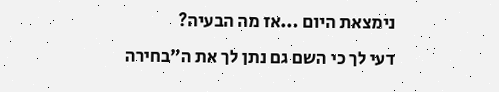נימצאת היום ...אז מה הבעיה?
דעי לך כי השם גם נתן לך את ה"בחירה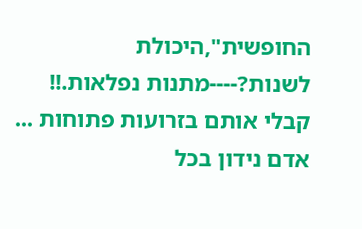החופשית",היכולת לשנות?----מתנות נפלאות.!!
קבלי אותם בזרועות פתוחות ...
אדם נידון בכל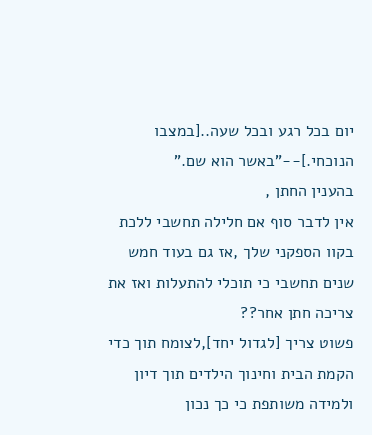יום בכל רגע ובכל שעה..[במצבו הנוכחי.]--"באשר הוא שם."
בהענין החתן ,
אין לדבר סוף אם חלילה תחשבי ללכת בקוו הספקני שלך ,אז גם בעוד חמש שנים תחשבי כי תוכלי להתעלות ואז את צריכה חתן אחר??
פשוט צריך [לגדול יחד],לצומח תוך כדי הקמת הבית וחינוך הילדים תוך דיון ולמידה משותפת כי כך נכון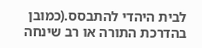לבית היהדי להתבסס.(כמובן בהדרכת התורה או רב שינחה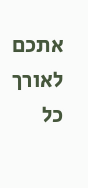אתכם לאורך כל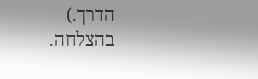הדרך.)
בהצלחה.